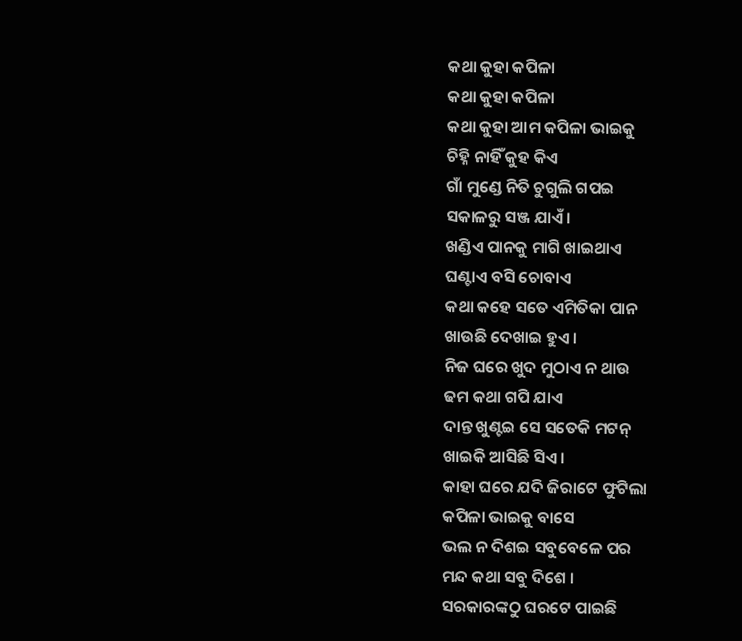କଥା କୁହା କପିଳା
କଥା କୁହା କପିଳା
କଥା କୁହା ଆମ କପିଳା ଭାଇକୁ
ଚିହ୍ନି ନାହିଁ କୁହ କିଏ
ଗାଁ ମୁଣ୍ଡେ ନିତି ଚୁଗୁଲି ଗପଇ
ସକାଳରୁ ସଞ୍ଜ ଯାଏଁ ।
ଖଣ୍ଡିଏ ପାନକୁ ମାଗି ଖାଇଥାଏ
ଘଣ୍ଟାଏ ବସି ଚୋବାଏ
କଥା କହେ ସତେ ଏମିତିକା ପାନ
ଖାଉଛି ଦେଖାଇ ହୁଏ ।
ନିଜ ଘରେ ଖୁଦ ମୁଠାଏ ନ ଥାଉ
ଢମ କଥା ଗପି ଯାଏ
ଦାନ୍ତ ଖୁଣ୍ଟଇ ସେ ସତେକି ମଟନ୍
ଖାଇକି ଆସିଛି ସିଏ ।
କାହା ଘରେ ଯଦି ଜିରାଟେ ଫୁଟିଲା
କପିଳା ଭାଇକୁ ବାସେ
ଭଲ ନ ଦିଶଇ ସବୁବେଳେ ପର
ମନ୍ଦ କଥା ସବୁ ଦିଶେ ।
ସରକାରଙ୍କଠୁ ଘରଟେ ପାଇଛି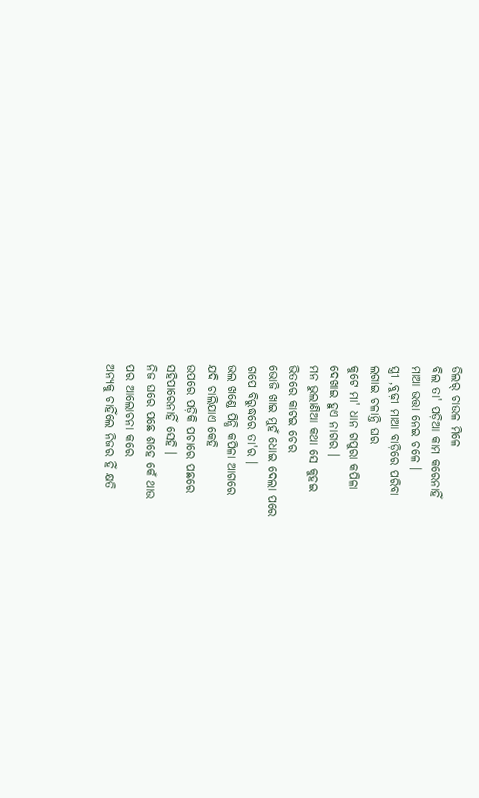ଡିଲର୍ ଚାଉଳ ମିଳେ
ବିଲ ତା' ପଡ଼ିଆ କାମ କରେନାହିଁ
ମାଆ ଭତ୍ତା ନେଇ ଚଳେ ।
ସ୍ତ୍ରୀ ,ବୁଢ଼ୀ ମାଆ ବାଡ଼ିରେ ପରିବା
ଲଗାଇ ଚଳାନ୍ତି ଘର
କୁଟେ ମା' ଧାନ ଗପୁରା କପିଳା
ଦେଖାଇ ହୁଏ ନାଗର ।
ମନ ଭୁଲାଣିଆ କଥା ସେ କୁହଇ
ଭିତରେ କାଟଇ ଚେର
ଭୋଜି ଖାଇ ମୁହଁ ଧୋଇ ଦେଲା ପରେ
ଗପେ ବିରୁଦ୍ଧରେ ତା'ର ।
ଭଲ ଖଣ୍ଡେ ପିନ୍ଧି କପିଳା ଆଗରେ
ଯଦି ଚାଲିଯାଏ କେହି
ଉପରେ ପଡ଼ିକି ପଚାରେ ପଛରେ
ସହିପାରେନାହିଁ ସେହି ।
ନିଜ ଘରେ ପଛେ ଶହେ କେଁ ଥାଉ
ପର ଆଲୋଚନା କରେ
ଅନ୍ୟକୁ ଚାହିଁଲେ ନିଜର ହିଁ କ୍ଷତି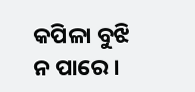କପିଳା ବୁଝି ନ ପାରେ ।